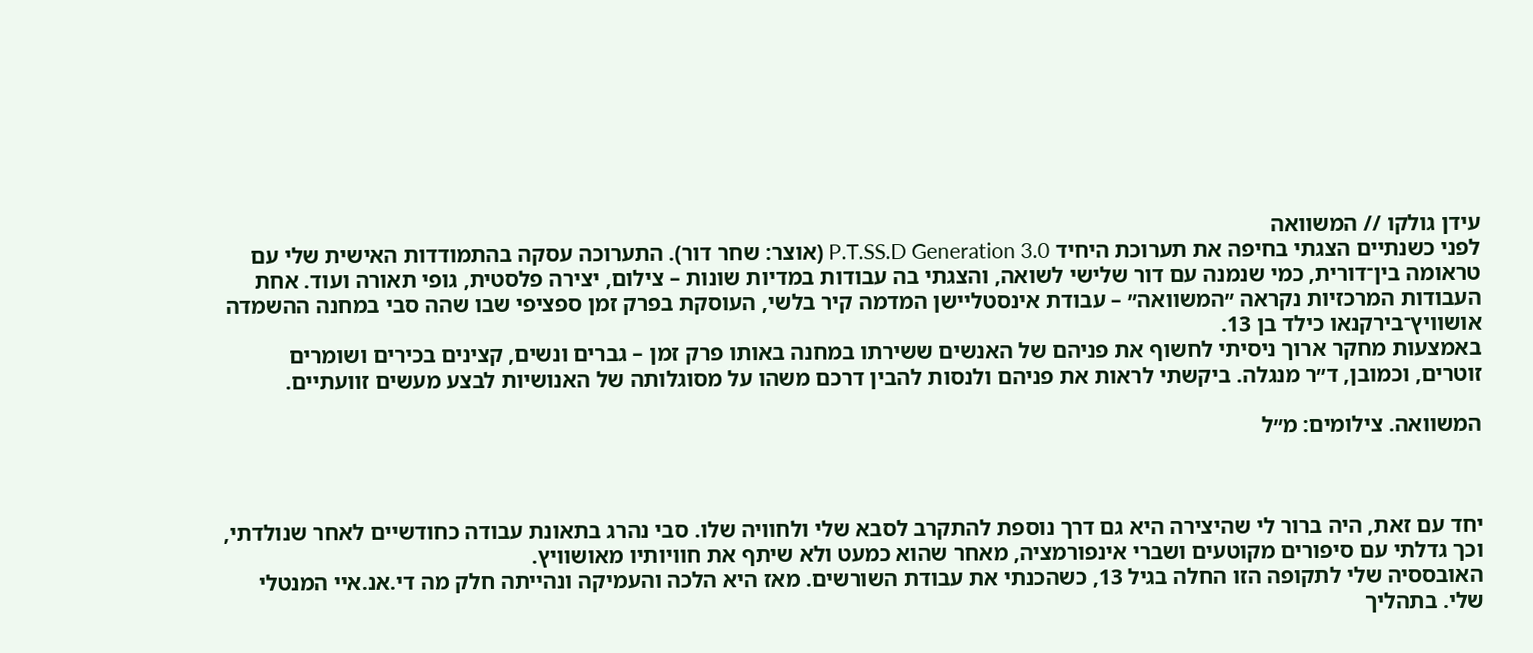עידן גולקו // המשוואה
לפני כשנתיים הצגתי בחיפה את תערוכת היחיד P.T.SS.D Generation 3.0 (אוצר: שחר דור). התערוכה עסקה בהתמודדות האישית שלי עם טראומה בין־דורית, כמי שנמנה עם דור שלישי לשואה, והצגתי בה עבודות במדיות שונות – צילום, יצירה פלסטית, גופי תאורה ועוד. אחת העבודות המרכזיות נקראה ״המשוואה״ – עבודת אינסטליישן המדמה קיר בלשי, העוסקת בפרק זמן ספציפי שבו שהה סבי במחנה ההשמדה אושוויץ־בירקנאו כילד בן 13.
באמצעות מחקר ארוך ניסיתי לחשוף את פניהם של האנשים ששירתו במחנה באותו פרק זמן – גברים ונשים, קצינים בכירים ושומרים זוטרים, וכמובן, ד״ר מנגלה. ביקשתי לראות את פניהם ולנסות להבין דרכם משהו על מסוגלותה של האנושיות לבצע מעשים זוועתיים.

המשוואה. צילומים: מ״ל



יחד עם זאת, היה ברור לי שהיצירה היא גם דרך נוספת להתקרב לסבא שלי ולחוויה שלו. סבי נהרג בתאונת עבודה כחודשיים לאחר שנולדתי, וכך גדלתי עם סיפורים מקוטעים ושברי אינפורמציה, מאחר שהוא כמעט ולא שיתף את חוויותיו מאושוויץ.
האובססיה שלי לתקופה הזו החלה בגיל 13, כשהכנתי את עבודת השורשים. מאז היא הלכה והעמיקה ונהייתה חלק מה די.אנ.איי המנטלי שלי. בתהליך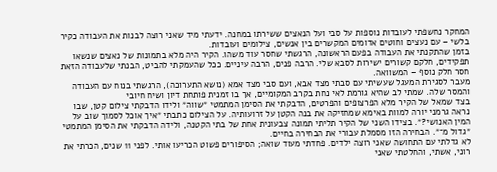המחקר נחשפתי לעובדות נוספות על סבי ועל הנאצים ששירתו במחנה. ידעתי מיד שאני רוצה לבנות את העבודה כקיר בלשי – עם נעצים וחוטים אדומים המקשרים בין אנשים, צילומים ועובדות.
בזמן שהתקנתי את העבודה בפעם הראשונה, הרגשתי שחסר עוד משהו. הקיר היה מלא בתמונות של נאצים שנשאו תפקידים, חלקם קשורים ישירות לסבא שלי. הרבה פנים, הרבה עיניים. ככל שהעמקתי להביט, הבנתי שלעבודה הזאת חסר חלק נוסף – המשוואה.
מעבר לסגירת המעגל שעשיתי עם סבתי מצד אבא, ועם סבי מצד אמא (נושא התערוכה), הרגשתי בנוח עם העבודה והמסר שלה. שמתי לב שהיא גורמת לאי נחת בקרב המקומיים, אך בו זמנית פותחת דיון ושיח חיובי
בצד שמאל של הקיר מלא הפרצופים והפרטים, הדבקתי את הסימן המתמטי ״שווה״ ולידו הדבקתי צילום קטן, שבו נראה גרמני יורה למוות באימא שמחזיקה את בנה הקטן על זרועותיה. על הצילום כתבתי ״איך אוכל לסמוך שוב על המין האנושי?״. בצידו השני של הקיר תליתי תמונה צבעונית אחת של בתי הקטנה, ולידה הדבקתי את הסימן המתמטי ״גדול מ־״. הבחירה הזו מסמלת עבורי את הבחירה בחיים.
לא גדלתי עם התחושה שאני רוצה ילדים. פחדתי מעוד שואה; הסיפורים פשוט הכריעו אותי. לפני 11 שנים, הכרתי את רוני, אשתי, והחלטתי שאני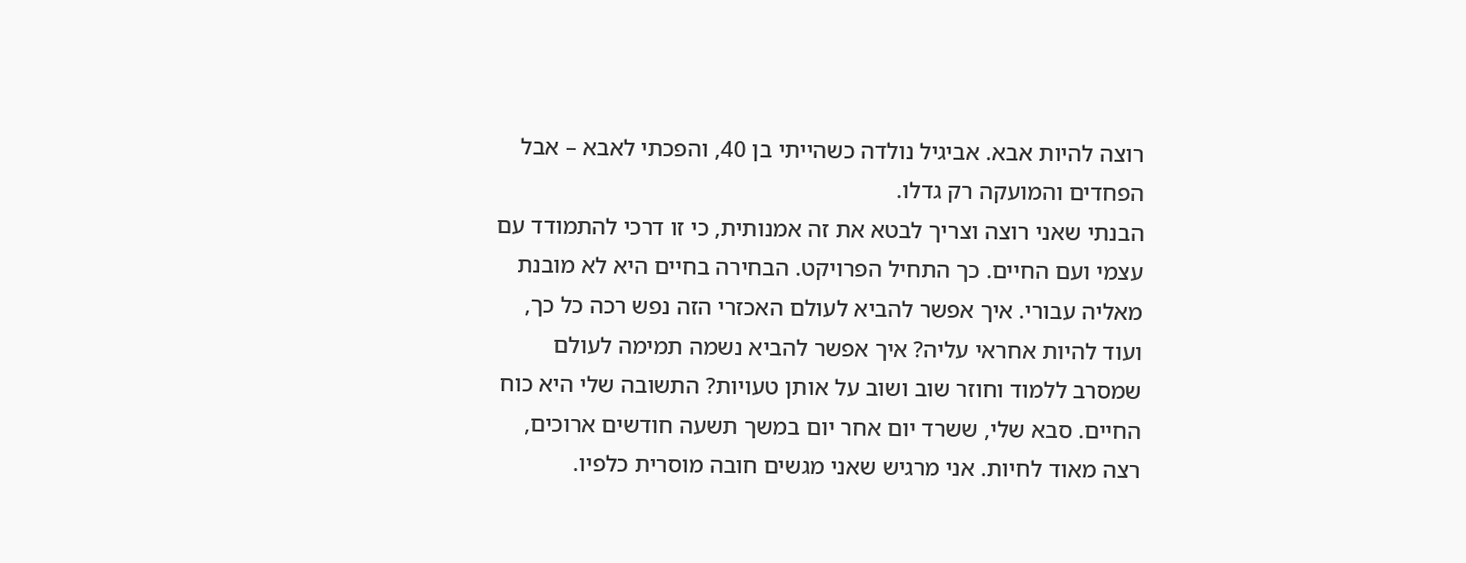רוצה להיות אבא. אביגיל נולדה כשהייתי בן 40, והפכתי לאבא – אבל הפחדים והמועקה רק גדלו.
הבנתי שאני רוצה וצריך לבטא את זה אמנותית, כי זו דרכי להתמודד עם עצמי ועם החיים. כך התחיל הפרויקט. הבחירה בחיים היא לא מובנת מאליה עבורי. איך אפשר להביא לעולם האכזרי הזה נפש רכה כל כך, ועוד להיות אחראי עליה? איך אפשר להביא נשמה תמימה לעולם שמסרב ללמוד וחוזר שוב ושוב על אותן טעויות? התשובה שלי היא כוח החיים. סבא שלי, ששרד יום אחר יום במשך תשעה חודשים ארוכים, רצה מאוד לחיות. אני מרגיש שאני מגשים חובה מוסרית כלפיו.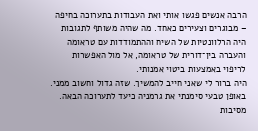הרבה אנשים פגשו אותי ואת העבודות בתערוכה בחיפה – מבוגרים וצעירים כאחד. מה שהיה משותף לתגובות היה הרלוונטיות של השיח וההתמודדות עם טראומה והעברה בין־דורית של טראומה, אל מול האפשרות לריפוי באמצעות ביטוי אמנותי.
היה ברור לי שאני חייב להמשיך. שזה גדול וחשוב ממני. באופן טבעי סימנתי את גרמניה כיעד לתערוכה הבאה. מסיבות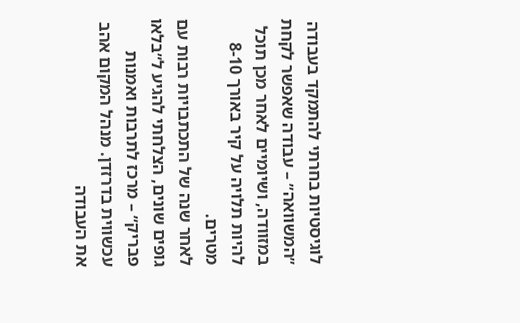לוגיסטיות בחרתי להתמקד בעבודה ״המשוואה״ – עבודה שאפשר לקחת במזוודה, ושיומיים לאחר מכן תוכל להיות תלויה על קיר באורך 8-10 מטרים.
לאחר שנה של התכתבויות רבות עם גופים שונים, הצלחתי להגיע ל״בלאו פבריק״ – מרכז לתרבות ואמנות עכשווית בדרזדן. מנהל המקום אהב את העבודה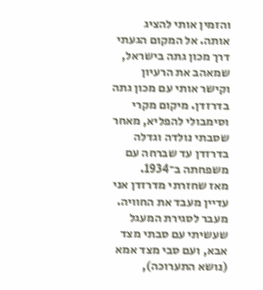והזמין אותי להציג אותה. אל המקום הגעתי דרך מכון גתה בישראל, שמאהב את הרעיון וקישר אותי עם מכון גתה בדרזדן. מיקום מקרי וסימבולי להפליא, מאחר שסבתי נולדה וגדלה בדרזדן עד שברחה עם משפחתה ב־1934.
מאז שחזרתי מדרזדן אני עדיין מעבד את החוויה. מעבר לסגירת המעגל שעשיתי עם סבתי מצד אבא, ועם סבי מצד אמא (נושא התערוכה),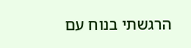הרגשתי בנוח עם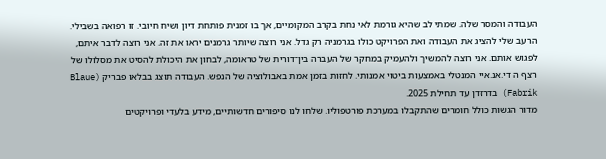העבודה והמסר שלה. שמתי לב שהיא גורמת לאי נחת בקרב המקומיים, אך בו זמנית פותחת דיון ושיח חיובי. זו רפואה בשבילי.
הרעב שלי להציג את העבודה ואת הפרויקט כולו בגרמניה רק גדל. אני רוצה שיותר גרמנים יראו את זה. אני רוצה לדבר איתם, לפגוש אותם. אני רוצה להמשיך ולהעמיק במחקר של העברה בין־דורית של טראומה, לבחון את היכולת להסיט את מסלולו של רצף ה די.אנ.איי המנטלי באמצעות ביטוי אמנותי. לחזות בזמן אמת באבולוציה של הנפש. העבודה תוצג בבלאו פבריק (Blaue Fabrik) בדרזדן עד תחילת 2025.
מדור הגשות כולל חומרים שהתקבלו במערכת פורטפוליו. שלחו לנו סיפורים חדשותיים, מידע בלעדי ופרויקטים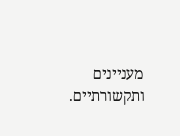מעניינים ותקשורתיים.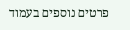פרטים נוספים בעמוד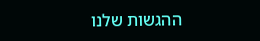ההגשות שלנו